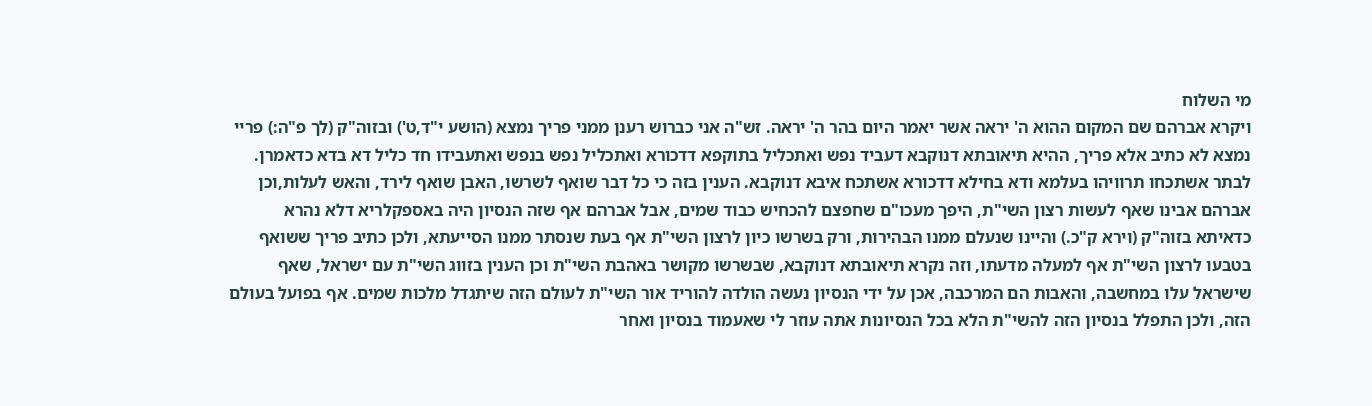מי השלוח
ויקרא אברהם שם המקום ההוא ה' יראה אשר יאמר היום בהר ה' יראה. זש"ה אני כברוש רענן ממני פריך נמצא (הושע י"ד,ט') ובזוה"ק (לך פ"ה:) פריי נמצא לא כתיב אלא פריך, ההיא תיאובתא דנוקבא דעביד נפש ואתכליל בתוקפא דדכורא ואתכליל נפש בנפש ואתעבידו חד כליל דא בדא כדאמרן. לבתר אשתכחו תרוויהו בעלמא ודא בחילא דדכורא אשתכח איבא דנוקבא. הענין בזה כי כל דבר שואף לשרשו, האבן שואף לירד, והאש לעלות,וכן אברהם אבינו שאף לעשות רצון השי"ת, היפך מעכו"ם שחפצם להכחיש כבוד שמים, אבל אברהם אף שזה הנסיון היה באספקלריא דלא נהרא כדאיתא בזוה"ק (וירא ק"כ.) והיינו שנעלם ממנו הבהירות, ורק בשרשו כיון לרצון השי"ת אף בעת שנסתר ממנו הסייעתא, ולכן כתיב פריך ששואף בטבעו לרצון השי"ת אף למעלה מדעתו, וזה נקרא תיאובתא דנוקבא, שבשרשו מקושר באהבת השי"ת וכן הענין בזווג השי"ת עם ישראל, שאף שישראל עלו במחשבה, והאבות הם המרכבה, אכן על ידי הנסיון נעשה הולדה להוריד אור השי"ת לעולם הזה שיתגדל מלכות שמים. אף בפועל בעולם הזה, ולכן התפלל בנסיון הזה להשי"ת הלא בכל הנסיונות אתה עוזר לי שאעמוד בנסיון ואחר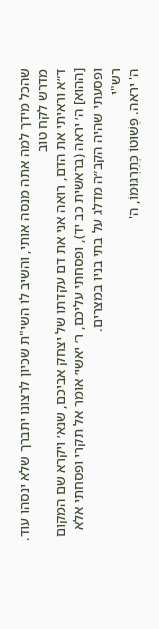שהכל מידך למה אתה מנסה אותי, והשיב לו השי"ת שכיון לרצונו יתברך שלא ינסהו עוד.
מדרש לקח טוב
ד״א וראיתי את הדם, רואה אני את דם עקדתו של יצחק אביכם, שנא׳ ויקרא שם המקום [ההוא] ה׳ יראה (בראשית כב יד), ופסחתי עליכם, ר׳ יאשי׳ אומר אל תקרי ופסחתי אלא ופסעתי שהיה הקב״ה מדלג על בתי בניו במצרים.
רש"י
ה' יראה. פְּשׁוּטוֹ כְּתַרְגּוּמוֹ, ה'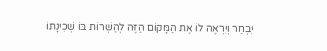יִבְחַר וְיִרְאֶה לוֹ אֶת הַמָּקוֹם הַזֶּה לְהַשְׁרוֹת בּוֹ שְׁכִינָתוֹ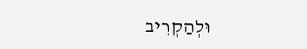וּלְהַקְרִיב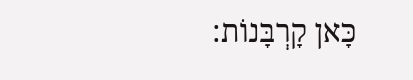כָּאן קָרְבָּנוֹת: